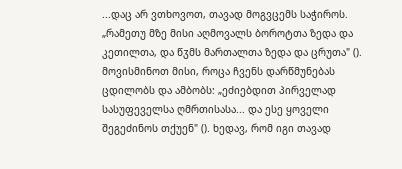...დაც არ ვთხოვოთ, თავად მოგვცემს საჭიროს. „რამეთუ მზე მისი აღმოვალს ბოროტთა ზედა და კეთილთა, და წჳმს მართალთა ზედა და ცრუთა" (). მოვისმინოთ მისი, როცა ჩვენს დარწმუნებას ცდილობს და ამბობს: „ეძიებდით პირველად სასუფეველსა ღმრთისასა... და ესე ყოველი შეგეძინოს თქუენ" (). ხედავ, რომ იგი თავად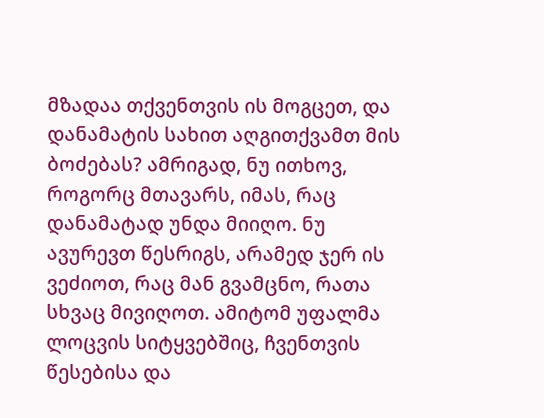მზადაა თქვენთვის ის მოგცეთ, და დანამატის სახით აღგითქვამთ მის ბოძებას? ამრიგად, ნუ ითხოვ, როგორც მთავარს, იმას, რაც დანამატად უნდა მიიღო. ნუ ავურევთ წესრიგს, არამედ ჯერ ის ვეძიოთ, რაც მან გვამცნო, რათა სხვაც მივიღოთ. ამიტომ უფალმა ლოცვის სიტყვებშიც, ჩვენთვის წესებისა და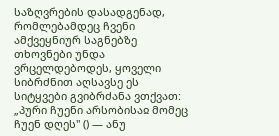საზღვრების დასადგენად, რომლებამდეც ჩვენი ამქვეყნიურ საგნებზე თხოვნები უნდა ვრცელდებოდეს, ყოველი სიბრძნით აღსავსე ეს სიტყვები გვიბრძანა ვთქვათ: „პური ჩუენი არსობისაჲ მომეც ჩუენ დღეს" () — ანუ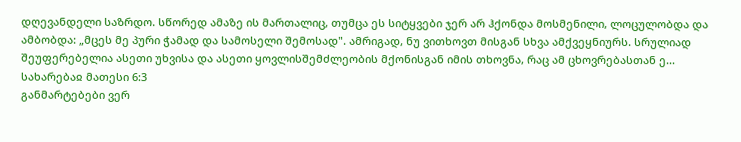დღევანდელი საზრდო. სწორედ ამაზე ის მართალიც, თუმცა ეს სიტყვები ჯერ არ ჰქონდა მოსმენილი, ლოცულობდა და ამბობდა: „მცეს მე პური ჭამად და სამოსელი შემოსად". ამრიგად, ნუ ვითხოვთ მისგან სხვა ამქვეყნიურს. სრულიად შეუფერებელია ასეთი უხვისა და ასეთი ყოვლისშემძლეობის მქონისგან იმის თხოვნა, რაც ამ ცხოვრებასთან ე...
სახარებაჲ მათესი 6:3
განმარტებები ვერ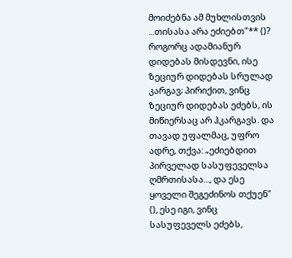მოიძებნა ამ მუხლისთვის
...თისასა არა ეძიებთ"** ()? როგორც ადამიანურ დიდებას მისდევნი, ისე ზეციურ დიდებას სრულად კარგავ; პირიქით, ვინც ზეციურ დიდებას ეძებს, ის მიწიერსაც არ ჰკარგავს. და თავად უფალმაც, უფრო ადრე, თქვა: „ეძიებდით პირველად სასუფეველსა ღმრთისასა..., და ესე ყოველი შეგეძინოს თქუენ" (), ესე იგი, ვინც სასუფეველს ეძებს,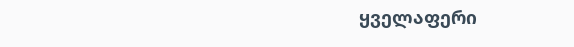ყველაფერი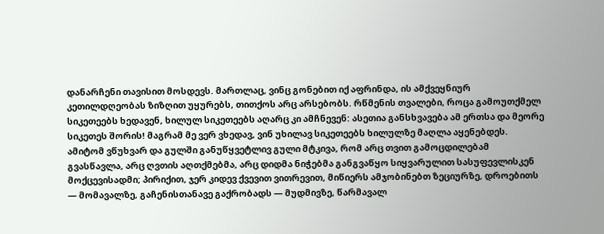დანარჩენი თავისით მოსდევს. მართლაც, ვინც გონებით იქ აფრინდა, ის ამქვეყნიურ კეთილდღეობას ზიზღით უყურებს, თითქოს არც არსებობს. რწმენის თვალები, როცა გამოუთქმელ სიკეთეებს ხედავენ, ხილულ სიკეთეებს აღარც კი ამჩნევენ: ასეთია განსხვავება ამ ერთსა და მეორე სიკეთეს შორის! მაგრამ მე ვერ ვხედავ, ვინ უხილავ სიკეთეებს ხილულზე მაღლა აყენებდეს. ამიტომ ვწუხვარ და გულში განუწყვეტლივ გული მტკივა, რომ არც თვით გამოცდილებამ გვასწავლა, არც ღვთის აღთქმებმა, არც დიდმა ნიჭებმა განგვაწყო სიყვარულით სასუფევლისკენ მოქცევისადმი; პირიქით, ჯერ კიდევ ქვევით ვითრევით, მიწიერს ამჯობინებთ ზეციურზე, დროებითს — მომავალზე, გაჩენისთანავე გაქრობადს — მუდმივზე, წარმავალ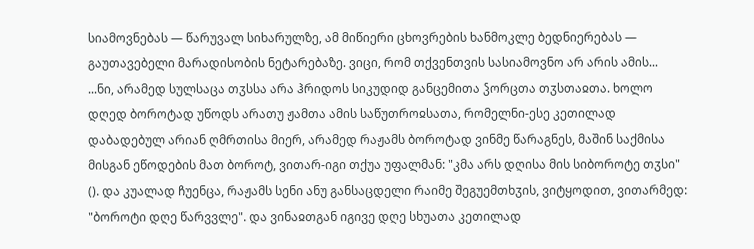სიამოვნებას — წარუვალ სიხარულზე, ამ მიწიერი ცხოვრების ხანმოკლე ბედნიერებას — გაუთავებელი მარადისობის ნეტარებაზე. ვიცი, რომ თქვენთვის სასიამოვნო არ არის ამის...
...ნი, არამედ სულსაცა თჳსსა არა ჰრიდოს სიკუდიდ განცემითა ჴორცთა თჳსთაჲთა. ხოლო დღედ ბოროტად უწოდს არათუ ჟამთა ამის საწუთროჲსათა, რომელნი-ესე კეთილად დაბადებულ არიან ღმრთისა მიერ, არამედ რაჟამს ბოროტად ვინმე წარაგნეს, მაშინ საქმისა მისგან ეწოდების მათ ბოროტ, ვითარ-იგი თქუა უფალმან: "კმა არს დღისა მის სიბოროტე თჳსი" (). და კუალად ჩუენცა, რაჟამს სენი ანუ განსაცდელი რაიმე შეგუემთხჳის, ვიტყოდით, ვითარმედ: "ბოროტი დღე წარვვლე". და ვინაჲთგან იგივე დღე სხუათა კეთილად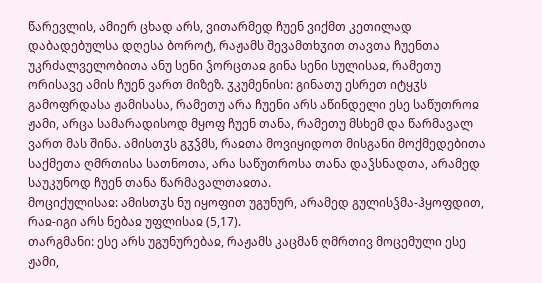წარევლის, ამიერ ცხად არს, ვითარმედ ჩუენ ვიქმთ კეთილად დაბადებულსა დღესა ბოროტ, რაჟამს შევამთხჳით თავთა ჩუენთა უკრძალველობითა ანუ სენი ჴორცთაჲ გინა სენი სულისაჲ, რამეთუ ორისავე ამის ჩუენ ვართ მიზეზ. ჳკუმენისი: გინათუ ესრეთ იტყჳს გამოფრდასა ჟამისასა, რამეთუ არა ჩუენი არს აწინდელი ესე საწუთროჲ ჟამი, არცა სამარადისოდ მყოფ ჩუენ თანა, რამეთუ მსხემ და წარმავალ ვართ მას შინა. ამისთჳს გჳჴმს, რაჲთა მოვიყიდოთ მისგანი მოქმედებითა საქმეთა ღმრთისა სათნოთა, არა საწუთროსა თანა დაჴსნადთა, არამედ საუკუნოდ ჩუენ თანა წარმავალთაჲთა.
მოციქულისაჲ: ამისთჳს ნუ იყოფით უგუნურ, არამედ გულისჴმა-ჰყოფდით, რაჲ-იგი არს ნებაჲ უფლისაჲ (5,17).
თარგმანი: ესე არს უგუნურებაჲ, რაჟამს კაცმან ღმრთივ მოცემული ესე ჟამი,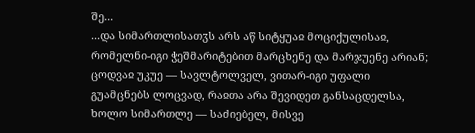შე...
...და სიმართლისათჳს არს აწ სიტყუაჲ მოციქულისაჲ, რომელნი-იგი ჭეშმარიტებით მარცხენე და მარჯუენე არიან; ცოდვაჲ უკუე — სავლტოლველ, ვითარ-იგი უფალი გუამცნებს ლოცვად, რაჲთა არა შევიდეთ განსაცდელსა, ხოლო სიმართლე — საძიებელ, მისვე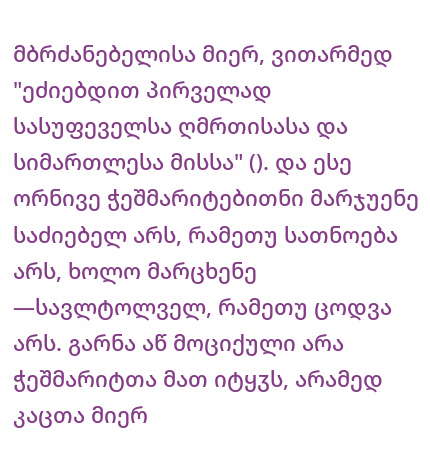მბრძანებელისა მიერ, ვითარმედ "ეძიებდით პირველად სასუფეველსა ღმრთისასა და სიმართლესა მისსა" (). და ესე ორნივე ჭეშმარიტებითნი მარჯუენე საძიებელ არს, რამეთუ სათნოება არს, ხოლო მარცხენე —სავლტოლველ, რამეთუ ცოდვა არს. გარნა აწ მოციქული არა ჭეშმარიტთა მათ იტყჳს, არამედ კაცთა მიერ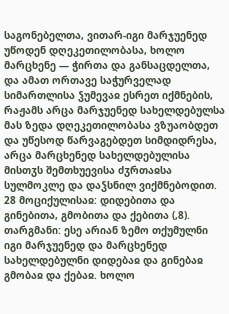საგონებელთა, ვითარ-იგი მარჯუენედ უწოდენ დღეკეთილობასა, ხოლო მარცხენე — ჭირთა და განსაცდელთა, და ამათ ორთავე საჭურველად სიმართლისა ჴუმევაჲ ესრეთ იქმნების, რაჟამს არცა მარჯუენედ სახელდებულსა მას ზედა დღეკეთილობასა ვზუაობდეთ და უწესოდ წარვაგებდეთ სიმდიდრესა, არცა მარცხენედ სახელდებულისა მისთჳს შემთხუევისა ძჳრთაჲსა სულმოკლე და დაჴსნილ ვიქმნებოდით.
28 მოციქულისაჲ: დიდებითა და გინებითა, გმობითა და ქებითა (,8).
თარგმანი: ესე არიან ზემო თქუმულნი იგი მარჯუენედ და მარცხენედ სახელდებულნი დიდებაჲ და გინებაჲ გმობაჲ და ქებაჲ. ხოლო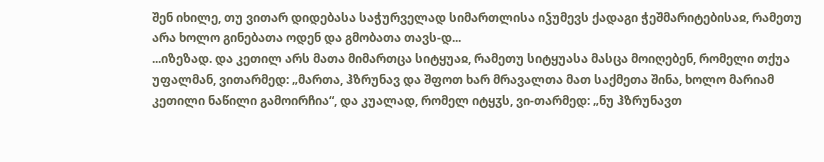შენ იხილე, თუ ვითარ დიდებასა საჭურველად სიმართლისა იჴუმევს ქადაგი ჭეშმარიტებისაჲ, რამეთუ არა ხოლო გინებათა ოდენ და გმობათა თავს-დ...
...იზეზად. და კეთილ არს მათა მიმართცა სიტყუაჲ, რამეთუ სიტყუასა მასცა მოიღებენ, რომელი თქუა უფალმან, ვითარმედ: „მართა, ჰზრუნავ და შფოთ ხარ მრავალთა მათ საქმეთა შინა, ხოლო მარიამ კეთილი ნაწილი გამოირჩია“, და კუალად, რომელ იტყჳს, ვი-თარმედ: „ნუ ჰზრუნავთ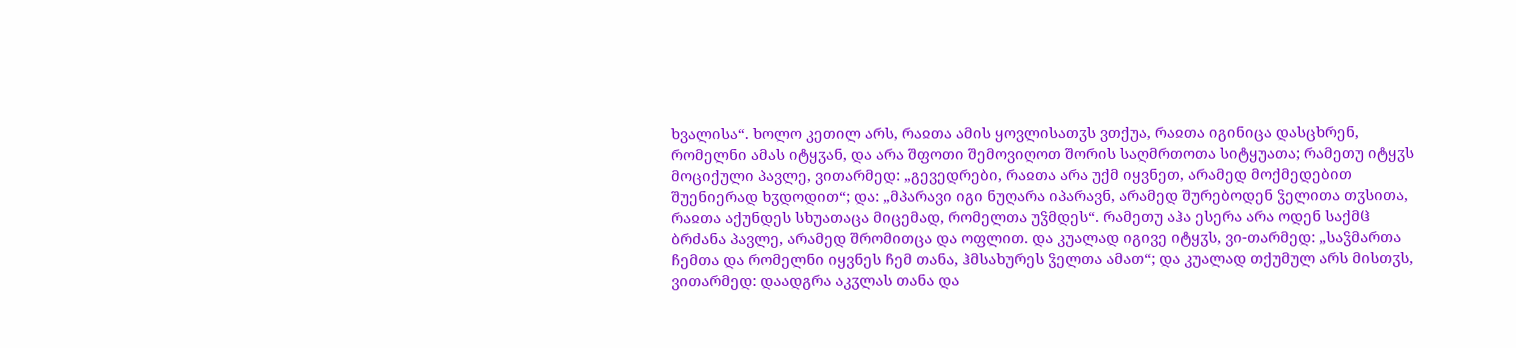ხვალისა“. ხოლო კეთილ არს, რაჲთა ამის ყოვლისათჳს ვთქუა, რაჲთა იგინიცა დასცხრენ, რომელნი ამას იტყჳან, და არა შფოთი შემოვიღოთ შორის საღმრთოთა სიტყუათა; რამეთუ იტყჳს მოციქული პავლე, ვითარმედ: „გევედრები, რაჲთა არა უქმ იყვნეთ, არამედ მოქმედებით შუენიერად ხჳდოდით“; და: „მპარავი იგი ნუღარა იპარავნ, არამედ შურებოდენ ჴელითა თჳსითა, რაჲთა აქუნდეს სხუათაცა მიცემად, რომელთა უჴმდეს“. რამეთუ აჰა ესერა არა ოდენ საქმჱ ბრძანა პავლე, არამედ შრომითცა და ოფლით. და კუალად იგივე იტყჳს, ვი-თარმედ: „საჴმართა ჩემთა და რომელნი იყვნეს ჩემ თანა, ჰმსახურეს ჴელთა ამათ“; და კუალად თქუმულ არს მისთჳს, ვითარმედ: დაადგრა აკჳლას თანა და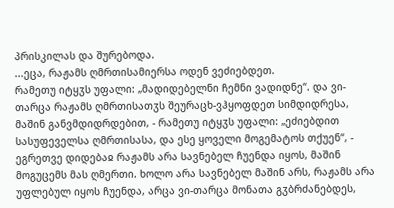პრისკილას და შურებოდა.
...ეცა, რაჟამს ღმრთისამიერსა ოდენ ვეძიებდეთ.
რამეთუ იტყჳს უფალი: „მადიდებელნი ჩემნი ვადიდნე“. და ვი-თარცა რაჟამს ღმრთისათჳს შეურაცხ-ვჰყოფდეთ სიმდიდრესა, მაშინ განვმდიდრდებით, - რამეთუ იტყჳს უფალი: „ეძიებდით სასუფეველსა ღმრთისასა, და ესე ყოველი მოგემატოს თქუენ“, - ეგრეთვე დიდებაჲ რაჟამს არა სავნებელ ჩუენდა იყოს, მაშინ მოგუცემს მას ღმერთი. ხოლო არა სავნებელ მაშინ არს, რაჟამს არა უფლებულ იყოს ჩუენდა, არცა ვი-თარცა მონათა გჳბრძანებდეს,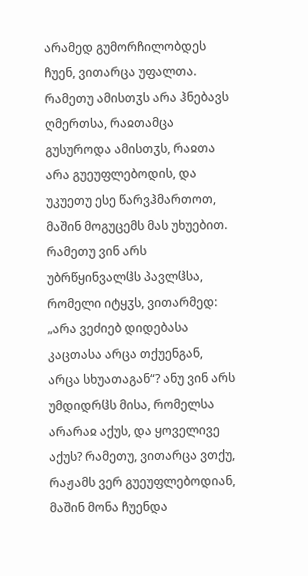არამედ გუმორჩილობდეს ჩუენ, ვითარცა უფალთა. რამეთუ ამისთჳს არა ჰნებავს ღმერთსა, რაჲთამცა გუსუროდა ამისთჳს, რაჲთა არა გუეუფლებოდის, და უკუეთუ ესე წარვჰმართოთ, მაშინ მოგუცემს მას უხუებით. რამეთუ ვინ არს უბრწყინვალჱს პავლჱსა, რომელი იტყჳს, ვითარმედ: „არა ვეძიებ დიდებასა კაცთასა არცა თქუენგან, არცა სხუათაგან“? ანუ ვინ არს უმდიდრჱს მისა, რომელსა არარაჲ აქუს, და ყოველივე აქუს? რამეთუ, ვითარცა ვთქუ, რაჟამს ვერ გუეუფლებოდიან, მაშინ მონა ჩუენდა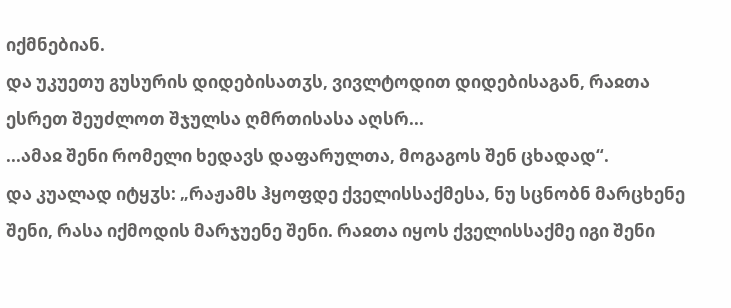იქმნებიან.
და უკუეთუ გუსურის დიდებისათჳს, ვივლტოდით დიდებისაგან, რაჲთა ესრეთ შეუძლოთ შჯულსა ღმრთისასა აღსრ...
...ამაჲ შენი რომელი ხედავს დაფარულთა, მოგაგოს შენ ცხადად“.
და კუალად იტყჳს: „რაჟამს ჰყოფდე ქველისსაქმესა, ნუ სცნობნ მარცხენე შენი, რასა იქმოდის მარჯუენე შენი. რაჲთა იყოს ქველისსაქმე იგი შენი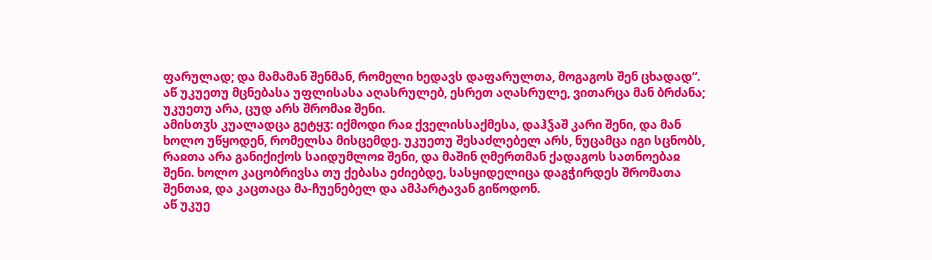ფარულად; და მამამან შენმან, რომელი ხედავს დაფარულთა, მოგაგოს შენ ცხადად“. აწ უკუეთუ მცნებასა უფლისასა აღასრულებ, ესრეთ აღასრულე, ვითარცა მან ბრძანა; უკუეთუ არა, ცუდ არს შრომაჲ შენი.
ამისთჳს კუალადცა გეტყჳ: იქმოდი რაჲ ქველისსაქმესა, დაჰჴაშ კარი შენი, და მან ხოლო უწყოდენ, რომელსა მისცემდე. უკუეთუ შესაძლებელ არს, ნუცამცა იგი სცნობს, რაჲთა არა განიქიქოს საიდუმლოჲ შენი, და მაშინ ღმერთმან ქადაგოს სათნოებაჲ შენი. ხოლო კაცობრივსა თუ ქებასა ეძიებდე, სასყიდელიცა დაგჭირდეს შრომათა შენთაჲ, და კაცთაცა მა-ჩუენებელ და ამპარტავან გიწოდონ.
აწ უკუე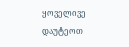ყოველივე დაუტეოთ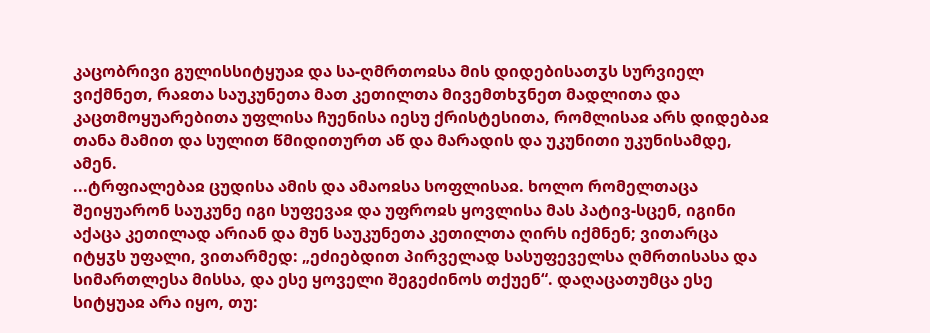კაცობრივი გულისსიტყუაჲ და სა-ღმრთოჲსა მის დიდებისათჳს სურვიელ ვიქმნეთ, რაჲთა საუკუნეთა მათ კეთილთა მივემთხჳნეთ მადლითა და კაცთმოყუარებითა უფლისა ჩუენისა იესუ ქრისტესითა, რომლისაჲ არს დიდებაჲ თანა მამით და სულით წმიდითურთ აწ და მარადის და უკუნითი უკუნისამდე, ამენ.
...ტრფიალებაჲ ცუდისა ამის და ამაოჲსა სოფლისაჲ. ხოლო რომელთაცა შეიყუარონ საუკუნე იგი სუფევაჲ და უფროჲს ყოვლისა მას პატივ-სცენ, იგინი აქაცა კეთილად არიან და მუნ საუკუნეთა კეთილთა ღირს იქმნენ; ვითარცა იტყჳს უფალი, ვითარმედ: „ეძიებდით პირველად სასუფეველსა ღმრთისასა და სიმართლესა მისსა, და ესე ყოველი შეგეძინოს თქუენ“. დაღაცათუმცა ესე სიტყუაჲ არა იყო, თუ: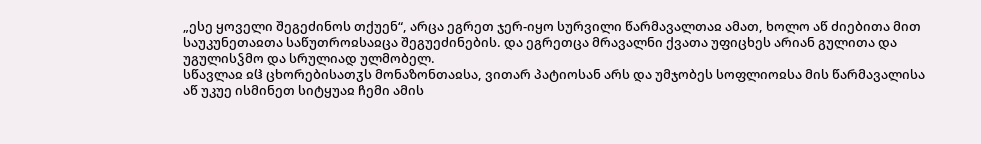„ესე ყოველი შეგეძინოს თქუენ“, არცა ეგრეთ ჯერ-იყო სურვილი წარმავალთაჲ ამათ, ხოლო აწ ძიებითა მით საუკუნეთაჲთა საწუთროჲსაჲცა შეგუეძინების. და ეგრეთცა მრავალნი ქვათა უფიცხეს არიან გულითა და უგულისჴმო და სრულიად ულმობელ.
სწავლაჲ ჲჱ ცხორებისათჳს მონაზონთაჲსა, ვითარ პატიოსან არს და უმჯობეს სოფლიოჲსა მის წარმავალისა
აწ უკუე ისმინეთ სიტყუაჲ ჩემი ამის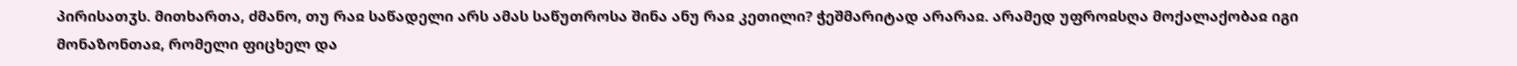პირისათჳს. მითხართა, ძმანო, თუ რაჲ საწადელი არს ამას საწუთროსა შინა ანუ რაჲ კეთილი? ჭეშმარიტად არარაჲ. არამედ უფროჲსღა მოქალაქობაჲ იგი მონაზონთაჲ, რომელი ფიცხელ და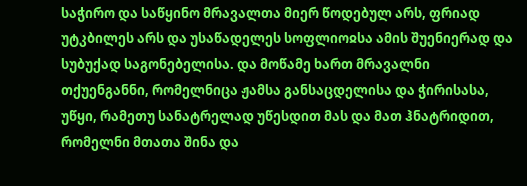საჭირო და საწყინო მრავალთა მიერ წოდებულ არს, ფრიად უტკბილეს არს და უსაწადელეს სოფლიოჲსა ამის შუენიერად და სუბუქად საგონებელისა. და მოწამე ხართ მრავალნი თქუენგანნი, რომელნიცა ჟამსა განსაცდელისა და ჭირისასა, უწყი, რამეთუ სანატრელად უწესდით მას და მათ ჰნატრიდით, რომელნი მთათა შინა და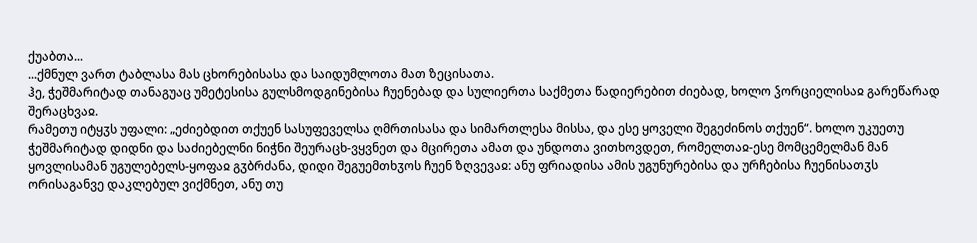ქუაბთა...
...ქმნულ ვართ ტაბლასა მას ცხორებისასა და საიდუმლოთა მათ ზეცისათა.
ჰე, ჭეშმარიტად თანაგუაც უმეტესისა გულსმოდგინებისა ჩუენებად და სულიერთა საქმეთა წადიერებით ძიებად, ხოლო ჴორციელისაჲ გარეწარად შერაცხვაჲ.
რამეთუ იტყჳს უფალი: „ეძიებდით თქუენ სასუფეველსა ღმრთისასა და სიმართლესა მისსა, და ესე ყოველი შეგეძინოს თქუენ“. ხოლო უკუეთუ ჭეშმარიტად დიდნი და საძიებელნი ნიჭნი შეურაცხ-ვყვნეთ და მცირეთა ამათ და უნდოთა ვითხოვდეთ, რომელთაჲ-ესე მომცემელმან მან ყოვლისამან უგულებელს-ყოფაჲ გჳბრძანა, დიდი შეგუემთხჳოს ჩუენ ზღვევაჲ: ანუ ფრიადისა ამის უგუნურებისა და ურჩებისა ჩუენისათჳს ორისაგანვე დაკლებულ ვიქმნეთ, ანუ თუ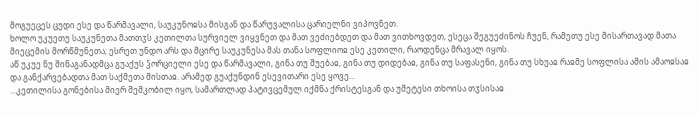მოგუეცეს ცუდი ესე და წარმავალი, საუკუნოჲსა მისგან და წარუვალისა ცარიელნი ვიპოვნეთ.
ხოლო უკუეთუ საუკუნეთა მათთჳს კეთილთა სურვიელ ვიყვნეთ და მათ ვეძიებდეთ და მათ ვითხოვდეთ, ესეცა შეგუეძინოს ჩუენ, რამეთუ ესე მისართავად მათა მიეცემის მორწმუნეთა; ესრეთ უნდო არს და მცირე საუკუნესა მას თანა სოფლიოჲ ესე კეთილი, რაოდენცა მრავალ იყოს.
აწ უკუე ნუ შინაგანადმცა გუაქუს ჴორციელი ესე და წარმავალი, გინა თუ შუებაჲ, გინა თუ დიდებაჲ, გინა თუ საფასენი, გინა თუ სხუაჲ რაჲმე სოფლისა ამის ამაოჲსაჲ და განქარვებადთა მათ საქმეთა მისთაჲ. არამედ გუაქუნდინ ესევითარი ესე ყოვე...
...კეთილისა გონებისა მიერ შემკობილ იყო, სამართლად პატივცემულ იქმნა ქრისტესგან და უმეტესი თხოისა თჳსისაჲ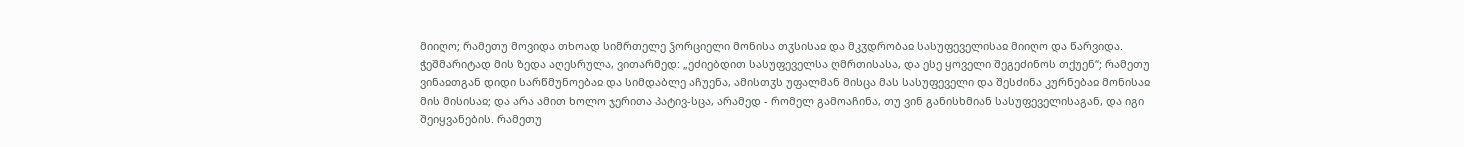მიიღო; რამეთუ მოვიდა თხოად სიმრთელე ჴორციელი მონისა თჳსისაჲ და მკჳდრობაჲ სასუფეველისაჲ მიიღო და წარვიდა. ჭეშმარიტად მის ზედა აღესრულა, ვითარმედ: „ეძიებდით სასუფეველსა ღმრთისასა, და ესე ყოველი შეგეძინოს თქუენ“; რამეთუ ვინაჲთგან დიდი სარწმუნოებაჲ და სიმდაბლე აჩუენა, ამისთჳს უფალმან მისცა მას სასუფეველი და შესძინა კურნებაჲ მონისაჲ მის მისისაჲ; და არა ამით ხოლო ჯერითა პატივ-სცა, არამედ - რომელ გამოაჩინა, თუ ვინ განისხმიან სასუფეველისაგან, და იგი შეიყვანების. რამეთუ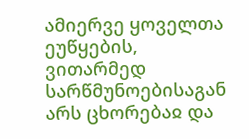ამიერვე ყოველთა ეუწყების, ვითარმედ სარწმუნოებისაგან არს ცხორებაჲ და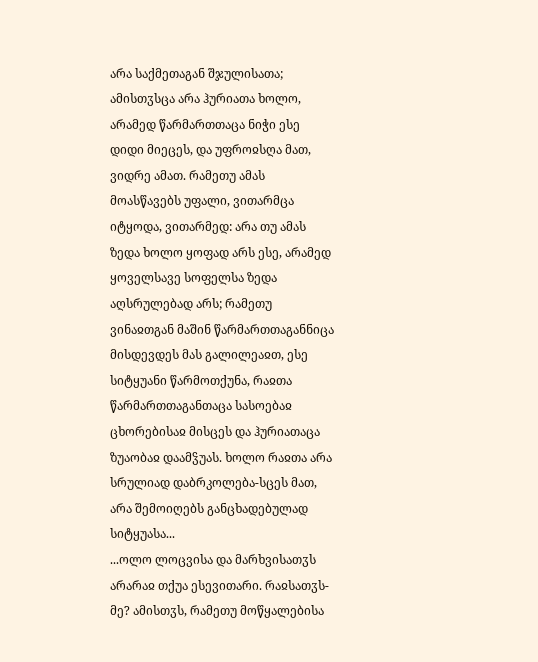არა საქმეთაგან შჯულისათა; ამისთჳსცა არა ჰურიათა ხოლო, არამედ წარმართთაცა ნიჭი ესე დიდი მიეცეს, და უფროჲსღა მათ, ვიდრე ამათ. რამეთუ ამას მოასწავებს უფალი, ვითარმცა იტყოდა, ვითარმედ: არა თუ ამას ზედა ხოლო ყოფად არს ესე, არამედ ყოველსავე სოფელსა ზედა აღსრულებად არს; რამეთუ ვინაჲთგან მაშინ წარმართთაგანნიცა მისდევდეს მას გალილეაჲთ, ესე სიტყუანი წარმოთქუნა, რაჲთა წარმართთაგანთაცა სასოებაჲ ცხორებისაჲ მისცეს და ჰურიათაცა ზუაობაჲ დაამჴუას. ხოლო რაჲთა არა სრულიად დაბრკოლება-სცეს მათ, არა შემოიღებს განცხადებულად სიტყუასა...
...ოლო ლოცვისა და მარხვისათჳს არარაჲ თქუა ესევითარი. რაჲსათჳს-მე? ამისთჳს, რამეთუ მოწყალებისა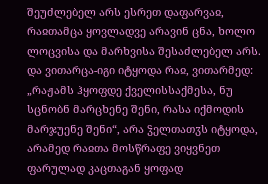შეუძლებელ არს ესრეთ დაფარვაჲ, რაჲთამცა ყოვლადვე არავინ ცნა, ხოლო ლოცვისა და მარხვისა შესაძლებელ არს.
და ვითარცა-იგი იტყოდა რაჲ, ვითარმედ: „რაჟამს ჰყოფდე ქველისსაქმესა, ნუ სცნობნ მარცხენე შენი, რასა იქმოდის მარჯუენე შენი“, არა ჴელთათჳს იტყოდა, არამედ რაჲთა მოსწრაფე ვიყვნეთ ფარულად კაცთაგან ყოფად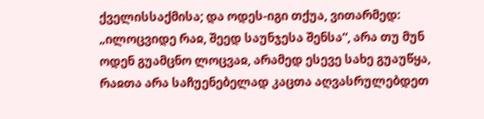ქველისსაქმისა; და ოდეს-იგი თქუა, ვითარმედ: „ილოცვიდე რაჲ, შეედ საუნჯესა შენსა“, არა თუ მუნ ოდენ გუამცნო ლოცვაჲ, არამედ ესევე სახე გუაუწყა, რაჲთა არა საჩუენებელად კაცთა აღვასრულებდეთ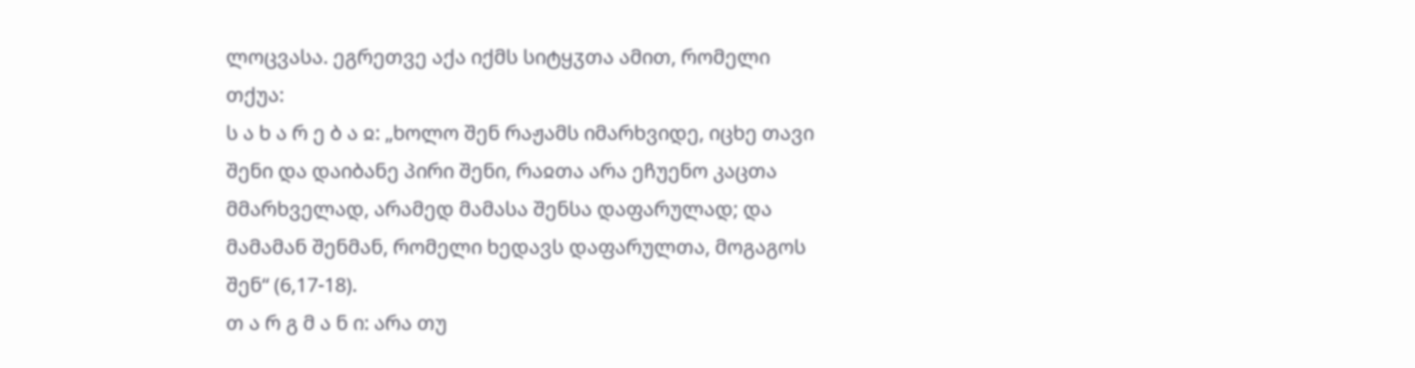ლოცვასა. ეგრეთვე აქა იქმს სიტყჳთა ამით, რომელი თქუა:
ს ა ხ ა რ ე ბ ა ჲ: „ხოლო შენ რაჟამს იმარხვიდე, იცხე თავი შენი და დაიბანე პირი შენი, რაჲთა არა ეჩუენო კაცთა მმარხველად, არამედ მამასა შენსა დაფარულად; და მამამან შენმან, რომელი ხედავს დაფარულთა, მოგაგოს შენ“ (6,17-18).
თ ა რ გ მ ა ნ ი: არა თუ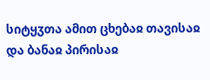სიტყჳთა ამით ცხებაჲ თავისაჲ და ბანაჲ პირისაჲ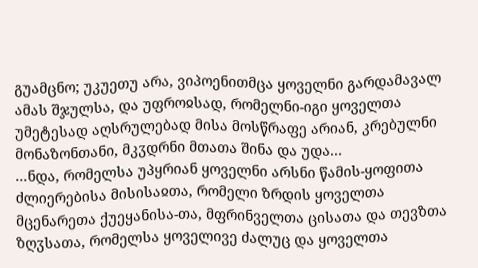გუამცნო; უკუეთუ არა, ვიპოენითმცა ყოველნი გარდამავალ ამას შჯულსა, და უფროჲსად, რომელნი-იგი ყოველთა უმეტესად აღსრულებად მისა მოსწრაფე არიან, კრებულნი მონაზონთანი, მკჳდრნი მთათა შინა და უდა...
...ნდა, რომელსა უპყრიან ყოველნი არსნი წამის-ყოფითა ძლიერებისა მისისაჲთა, რომელი ზრდის ყოველთა მცენარეთა ქუეყანისა-თა, მფრინველთა ცისათა და თევზთა ზღჳსათა, რომელსა ყოველივე ძალუც და ყოველთა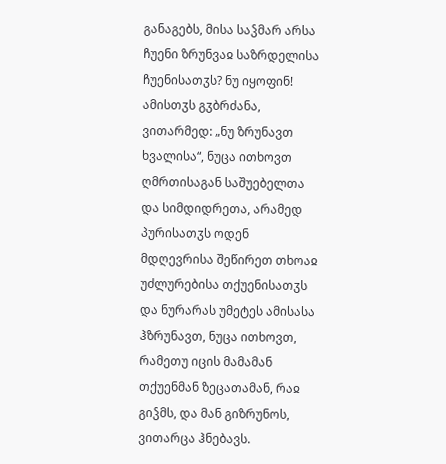განაგებს, მისა საჴმარ არსა ჩუენი ზრუნვაჲ საზრდელისა ჩუენისათჳს? ნუ იყოფინ!
ამისთჳს გჳბრძანა, ვითარმედ: „ნუ ზრუნავთ ხვალისა“, ნუცა ითხოვთ ღმრთისაგან საშუებელთა და სიმდიდრეთა, არამედ პურისათჳს ოდენ მდღევრისა შეწირეთ თხოაჲ უძლურებისა თქუენისათჳს და ნურარას უმეტეს ამისასა ჰზრუნავთ, ნუცა ითხოვთ, რამეთუ იცის მამამან თქუენმან ზეცათამან, რაჲ გიჴმს, და მან გიზრუნოს, ვითარცა ჰნებავს.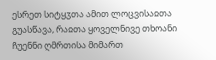ესრეთ სიტყჳთა ამით ლოცვისაჲთა გუასწავა, რაჲთა ყოველნივე თხოანი ჩუენნი ღმრთისა მიმართ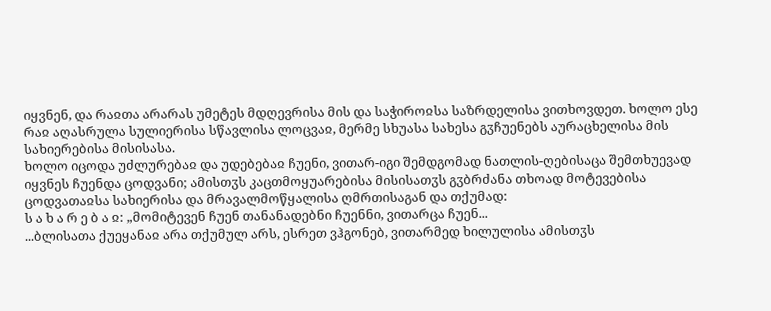იყვნენ, და რაჲთა არარას უმეტეს მდღევრისა მის და საჭიროჲსა საზრდელისა ვითხოვდეთ. ხოლო ესე რაჲ აღასრულა სულიერისა სწავლისა ლოცვაჲ, მერმე სხუასა სახესა გჳჩუენებს აურაცხელისა მის სახიერებისა მისისასა.
ხოლო იცოდა უძლურებაჲ და უდებებაჲ ჩუენი, ვითარ-იგი შემდგომად ნათლის-ღებისაცა შემთხუევად იყვნეს ჩუენდა ცოდვანი; ამისთჳს კაცთმოყუარებისა მისისათჳს გჳბრძანა თხოად მოტევებისა ცოდვათაჲსა სახიერისა და მრავალმოწყალისა ღმრთისაგან და თქუმად:
ს ა ხ ა რ ე ბ ა ჲ: „მომიტევენ ჩუენ თანანადებნი ჩუენნი, ვითარცა ჩუენ...
...ბლისათა ქუეყანაჲ არა თქუმულ არს, ესრეთ ვჰგონებ, ვითარმედ ხილულისა ამისთჳს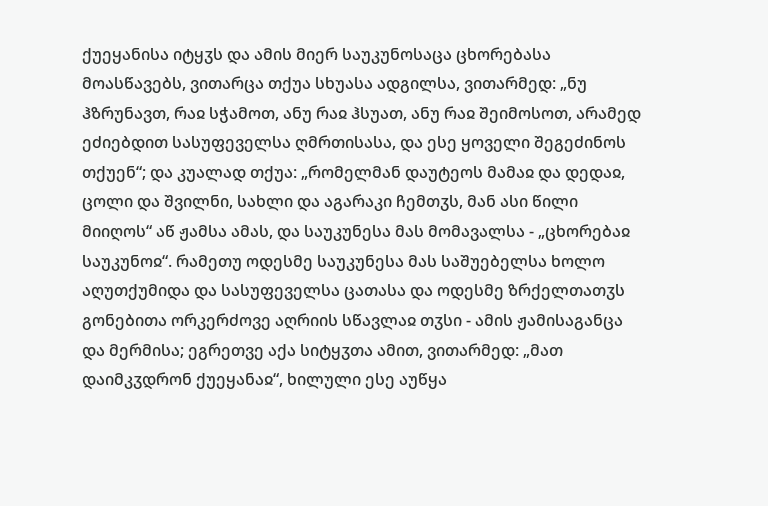ქუეყანისა იტყჳს და ამის მიერ საუკუნოსაცა ცხორებასა მოასწავებს, ვითარცა თქუა სხუასა ადგილსა, ვითარმედ: „ნუ ჰზრუნავთ, რაჲ სჭამოთ, ანუ რაჲ ჰსუათ, ანუ რაჲ შეიმოსოთ, არამედ ეძიებდით სასუფეველსა ღმრთისასა, და ესე ყოველი შეგეძინოს თქუენ“; და კუალად თქუა: „რომელმან დაუტეოს მამაჲ და დედაჲ, ცოლი და შვილნი, სახლი და აგარაკი ჩემთჳს, მან ასი წილი მიიღოს“ აწ ჟამსა ამას, და საუკუნესა მას მომავალსა - „ცხორებაჲ საუკუნოჲ“. რამეთუ ოდესმე საუკუნესა მას საშუებელსა ხოლო აღუთქუმიდა და სასუფეველსა ცათასა და ოდესმე ზრქელთათჳს გონებითა ორკერძოვე აღრიის სწავლაჲ თჳსი - ამის ჟამისაგანცა და მერმისა; ეგრეთვე აქა სიტყჳთა ამით, ვითარმედ: „მათ დაიმკჳდრონ ქუეყანაჲ“, ხილული ესე აუწყა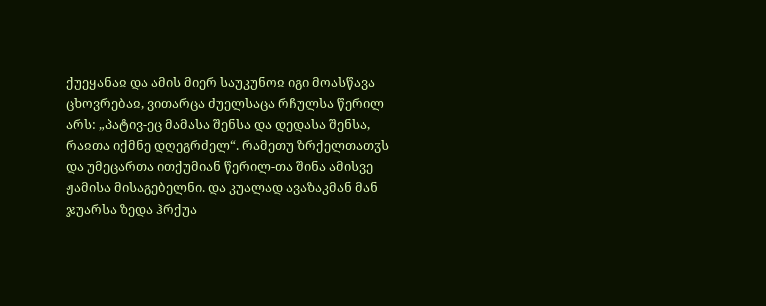ქუეყანაჲ და ამის მიერ საუკუნოჲ იგი მოასწავა ცხოვრებაჲ, ვითარცა ძუელსაცა რჩულსა წერილ არს: „პატივ-ეც მამასა შენსა და დედასა შენსა, რაჲთა იქმნე დღეგრძელ“. რამეთუ ზრქელთათჳს და უმეცართა ითქუმიან წერილ-თა შინა ამისვე ჟამისა მისაგებელნი. და კუალად ავაზაკმან მან ჯუარსა ზედა ჰრქუა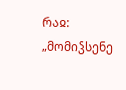რაჲ: „მომიჴსენე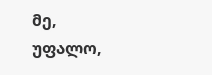მე, უფალო,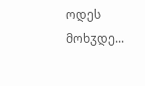ოდეს მოხჳდე...